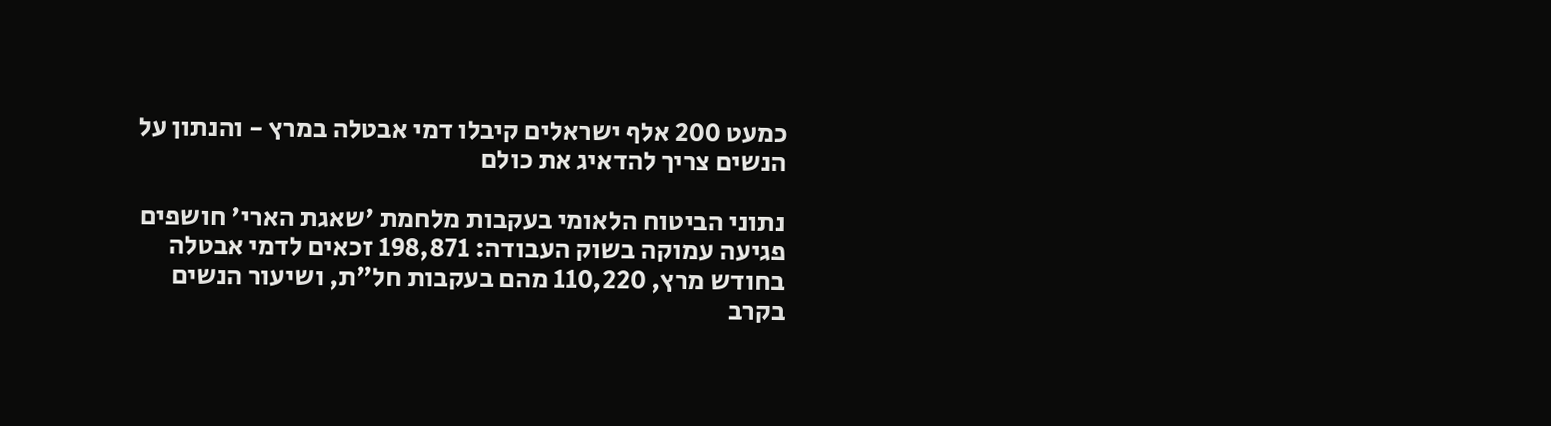כמעט 200 אלף ישראלים קיבלו דמי אבטלה במרץ - והנתון על הנשים צריך להדאיג את כולם

נתוני הביטוח הלאומי בעקבות מלחמת 'שאגת הארי' חושפים פגיעה עמוקה בשוק העבודה: 198,871 זכאים לדמי אבטלה בחודש מרץ, 110,220 מהם בעקבות חל״ת, ושיעור הנשים בקרב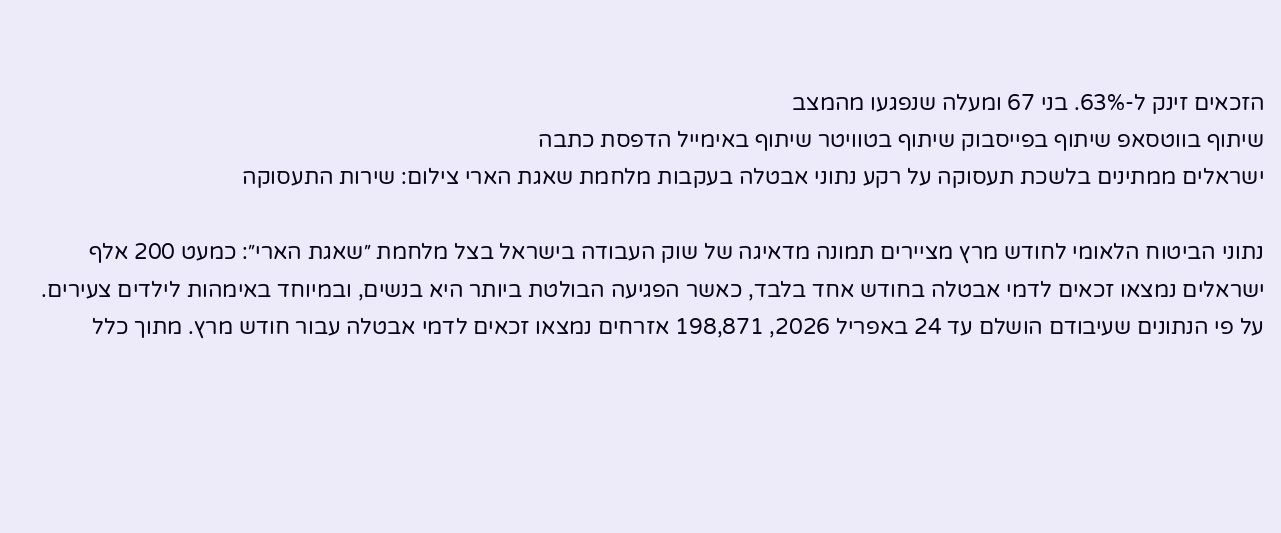הזכאים זינק ל-63%. בני 67 ומעלה שנפגעו מהמצב
שיתוף בווטסאפ שיתוף בפייסבוק שיתוף בטוויטר שיתוף באימייל הדפסת כתבה
ישראלים ממתינים בלשכת תעסוקה על רקע נתוני אבטלה בעקבות מלחמת שאגת הארי צילום: שירות התעסוקה

נתוני הביטוח הלאומי לחודש מרץ מציירים תמונה מדאיגה של שוק העבודה בישראל בצל מלחמת ״שאגת הארי״: כמעט 200 אלף ישראלים נמצאו זכאים לדמי אבטלה בחודש אחד בלבד, כאשר הפגיעה הבולטת ביותר היא בנשים, ובמיוחד באימהות לילדים צעירים.
על פי הנתונים שעיבודם הושלם עד 24 באפריל 2026, 198,871 אזרחים נמצאו זכאים לדמי אבטלה עבור חודש מרץ. מתוך כלל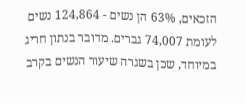הזכאים, 63% הן נשים - 124,864 נשים לעומת 74,007 גברים. מדובר בנתון חריג במיוחד, שכן בשגרה שיעור הנשים בקרב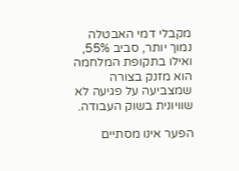מקבלי דמי האבטלה נמוך יותר, סביב 55%, ואילו בתקופת המלחמה הוא מזנק בצורה שמצביעה על פגיעה לא שוויונית בשוק העבודה.

הפער אינו מסתיים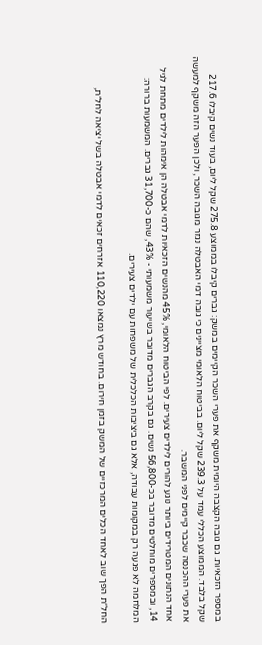במספר הזכאיות. גם גובה הקצבה היומית משקף את פערי השכר הקיימים במשק: גברים קיבלו בממוצע 275.8 שקל ליום, בעוד נשים קיבלו 217.6 שקל בלבד. הממוצע הכללי עמד על 239.3 שקל ליום. בביטוח הלאומי מציינים כי גובה דמי האבטלה נגזר מגובה השכר, ולכן הפער הזה משקף למעשה את פערי ההכנסה שכבר קיימים לפני המשבר.
אחד הנתונים המטרידים ביותר נוגע להורים לילדים צעירים. לפי הביטוח הלאומי, 45% מהנשים הזכאיות לדמי אבטלה הן אימהות לילדים מתחת לגיל 14, ובמספרים מוחלטים מדובר בכ-56,800 נשים. גם בקרב הגברים מדובר בשיעור משמעותי - 43%, שהם כ-31,700 גברים. המשמעות ברורה: המלחמה לא פגעה רק במקומות עבודה, אלא גם ביציבות הכלכלית של משפחות עם ילדים צעירים.

החל״ת הפך שוב לאחד הכלים המרכזיים של המשק בזמן חירום. בחודש מרץ נמצאו 110,220 אזרחים זכאים לדמי אבטלה בשל יציאה לחל״ת,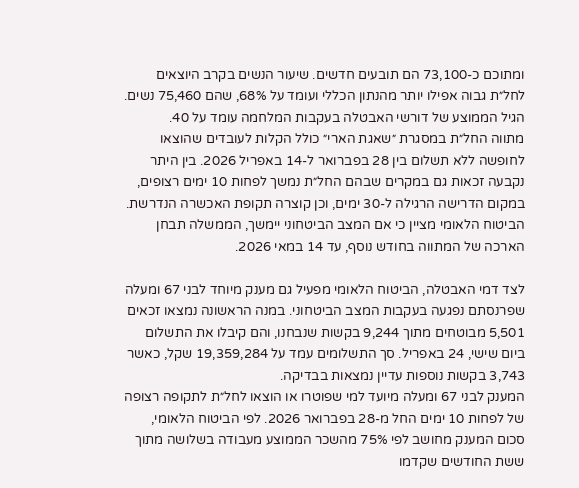ומתוכם כ-73,100 הם תובעים חדשים. שיעור הנשים בקרב היוצאים לחל״ת גבוה אפילו יותר מהנתון הכללי ועומד על 68%, שהם 75,460 נשים. הגיל הממוצע של דורשי האבטלה בעקבות המלחמה עומד על 40.
מתווה החל״ת במסגרת ״שאגת הארי״ כולל הקלות לעובדים שהוצאו לחופשה ללא תשלום בין 28 בפברואר ל-14 באפריל 2026. בין היתר נקבעה זכאות גם במקרים שבהם החל״ת נמשך לפחות 10 ימים רצופים, במקום הדרישה הרגילה ל-30 ימים, וכן קוצרה תקופת האכשרה הנדרשת. הביטוח הלאומי מציין כי אם המצב הביטחוני יימשך, הממשלה תבחן הארכה של המתווה בחודש נוסף, עד 14 במאי 2026.

לצד דמי האבטלה, הביטוח הלאומי מפעיל גם מענק מיוחד לבני 67 ומעלה שפרנסתם נפגעה בעקבות המצב הביטחוני. במנה הראשונה נמצאו זכאים 5,501 מבוטחים מתוך 9,244 בקשות שנבחנו, והם קיבלו את התשלום ביום שישי, 24 באפריל. סך התשלומים עמד על 19,359,284 שקל, כאשר 3,743 בקשות נוספות עדיין נמצאות בבדיקה.
המענק לבני 67 ומעלה מיועד למי שפוטרו או הוצאו לחל״ת לתקופה רצופה של לפחות 10 ימים החל מ-28 בפברואר 2026. לפי הביטוח הלאומי, סכום המענק מחושב לפי 75% מהשכר הממוצע מעבודה בשלושה מתוך ששת החודשים שקדמו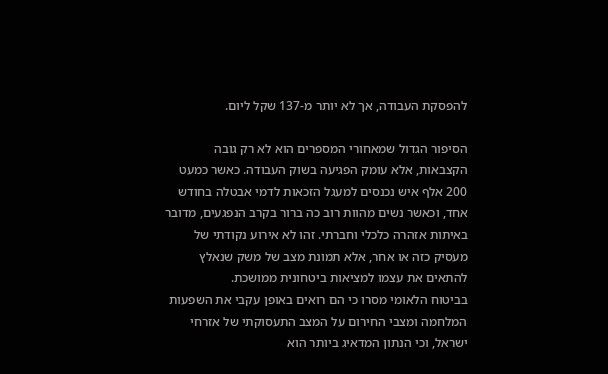להפסקת העבודה, אך לא יותר מ-137 שקל ליום.

הסיפור הגדול שמאחורי המספרים הוא לא רק גובה הקצבאות, אלא עומק הפגיעה בשוק העבודה. כאשר כמעט 200 אלף איש נכנסים למעגל הזכאות לדמי אבטלה בחודש אחד, וכאשר נשים מהוות רוב כה ברור בקרב הנפגעים, מדובר באיתות אזהרה כלכלי וחברתי. זהו לא אירוע נקודתי של מעסיק כזה או אחר, אלא תמונת מצב של משק שנאלץ להתאים את עצמו למציאות ביטחונית ממושכת.
בביטוח הלאומי מסרו כי הם רואים באופן עקבי את השפעות המלחמה ומצבי החירום על המצב התעסוקתי של אזרחי ישראל, וכי הנתון המדאיג ביותר הוא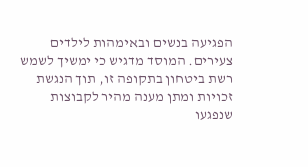הפגיעה בנשים ובאימהות לילדים צעירים. המוסד מדגיש כי ימשיך לשמש רשת ביטחון בתקופה זו, תוך הנגשת זכויות ומתן מענה מהיר לקבוצות שנפגעו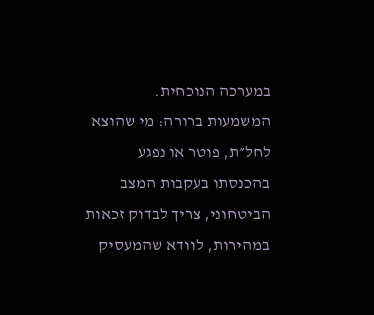במערכה הנוכחית.
המשמעות ברורה: מי שהוצא לחל״ת, פוטר או נפגע בהכנסתו בעקבות המצב הביטחוני, צריך לבדוק זכאות במהירות, לוודא שהמעסיק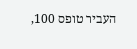העביר טופס 100,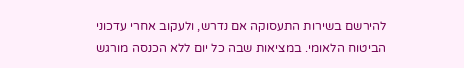להירשם בשירות התעסוקה אם נדרש, ולעקוב אחרי עדכוני הביטוח הלאומי. במציאות שבה כל יום ללא הכנסה מורגש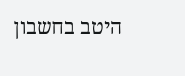היטב בחשבון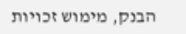הבנק, מימוש זכויות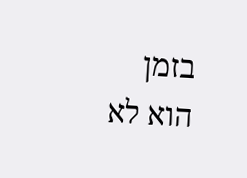בזמן הוא לא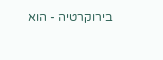בירוקרטיה - הוא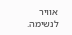אוויר לנשימה.